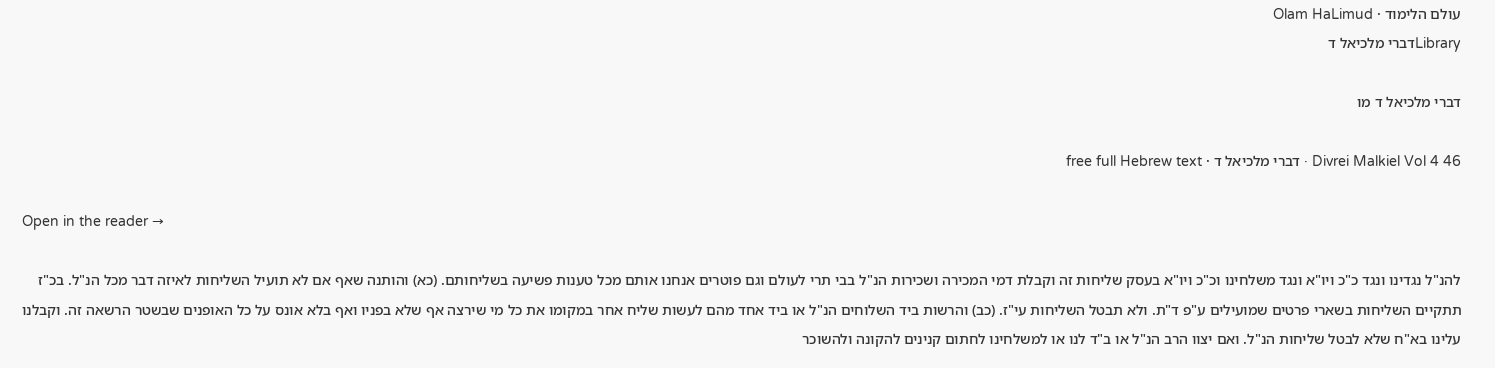עולם הלימוד · Olam HaLimud
Libraryדברי מלכיאל ד

דברי מלכיאל ד מו

Divrei Malkiel Vol 4 46 · דברי מלכיאל ד · free full Hebrew text

Open in the reader →

להנ"ל נגדינו ונגד כ"כ ויו"א ונגד משלחינו וכ"כ ויו"א בעסק שליחות זה וקבלת דמי המכירה ושכירות הנ"ל בבי תרי לעולם וגם פוטרים אנחנו אותם מכל טענות פשיעה בשליחותם. (כא) והותנה שאף אם לא תועיל השליחות לאיזה דבר מכל הנ"ל. בכ"ז תתקיים השליחות בשארי פרטים שמועילים ע"פ ד"ת. ולא תבטל השליחות עי"ז. (כב) והרשות ביד השלוחים הנ"ל או ביד אחד מהם לעשות שליח אחר במקומו את כל מי שירצה אף שלא בפניו ואף בלא אונס על כל האופנים שבשטר הרשאה זה. וקבלנו עלינו בא"ח שלא לבטל שליחות הנ"ל. ואם יצוו הרב הנ"ל או ב"ד לנו או למשלחינו לחתום קנינים להקונה ולהשוכר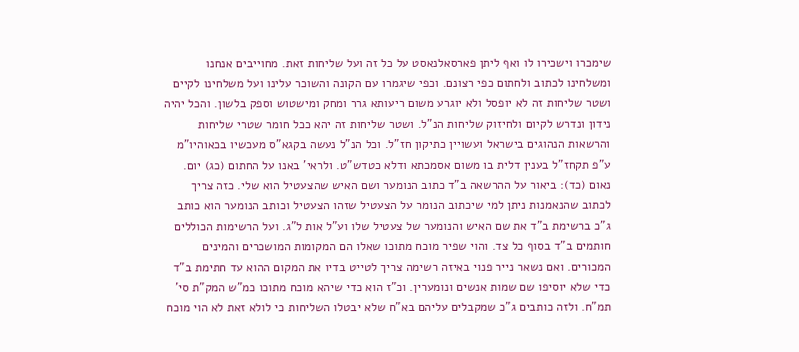שימכרו וישכירו לו ואף ליתן פארסאלנאסט על כל זה ועל שליחות זאת. מחוייבים אנחנו ומשלחינו לכתוב ולחתום כפי רצונם. וכפי שיגמרו עם הקונה והשוכר עלינו ועל משלחינו לקיים ושטר שליחות זה לא יופסל ולא יוגרע משום ריעותא גרר ומחק ומישטוש וספק בלשון. והכל יהיה נידון ונדרש לקיום ולחיזוק שליחות הנ"ל. ושטר שליחות זה יהא ככל חומר שטרי שליחות והרשאות הנהוגים בישראל ועשויין כתיקון חז"ל. וכל הנ"ל נעשה בקגא"ס מעכשיו בכאוהיו"מ ע"פ תקחז"ל בענין דלית בו משום אסמכתא ודלא כטדש"ט. ולראי' באנו על החתום (כג) יום. נאום (כד): ביאור על ההרשאה ב"ד כתוב הנומער ושם האיש שהצעטיל הוא שלי. כזה צריך לכתוב שהנאמנות ניתן למי שיכתוב הנומר על הצעטיל שזהו הצעטיל וכותב הנומער הוא כותב ג"כ ברשימת ב"ד את שם האיש והנומער של צעטיל שלו וע"ל אות ל"ג. ועל הרשימות הכוללים חותמים ב"ד בסוף כל צד. והוי שפיר מוכח מתוכו שאלו הם המקומות המושכרים והמינים המכורים. ואם נשאר נייר פנוי באיזה רשימה צריך לטייט בדיו את המקום ההוא עד חתימת ב"ד כדי שלא יוסיפו שם שמות אנשים ונומערין. וכ"ז הוא כדי שיהא מוכח מתוכו כמ"ש המק"ת סי' תמ"ח. ולזה כותבים ג"כ שמקבלים עליהם בא"ח שלא יבטלו השליחות כי לולא זאת לא הוי מוכח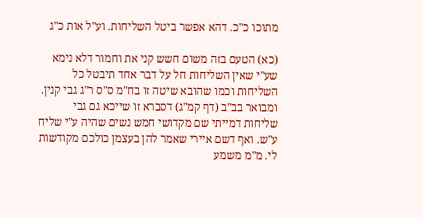מתוכו כ"כ. דהא אפשר ביטל השליחות. וע"ל אות כ"ג

(כא) הטעם בזה משום חשש קני את וחמור דלא נימא שע"י שאין השליחות חל על דבר אחד תיבטל כל השליחות וכמו שהובא שיטה זו בח"מ ס"ס ר"ג גבי קנין. ומבואר בב"ב (דף קמ"ג) דסברא זו שייכא גם גבי שליחות דמייתי שם מקדושי חמש נשים שהיה ע"י שליח ע"ש. ואף דשם איירי שאמר להן בעצמן כולכם מקודשות לי. מ"מ משמע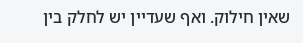שאין חילוק. ואף שעדיין יש לחלק בין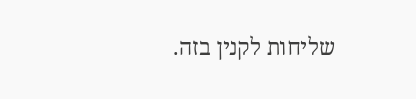שליחות לקנין בזה.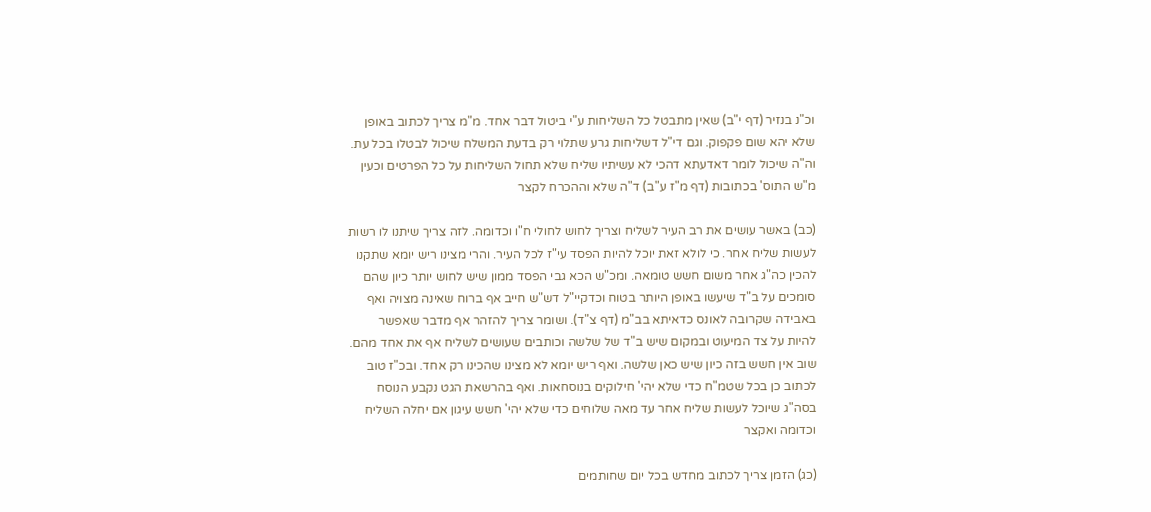וכ"נ בנזיר (דף י"ב) שאין מתבטל כל השליחות ע"י ביטול דבר אחד. מ"מ צריך לכתוב באופן שלא יהא שום פקפוק. וגם די"ל דשליחות גרע שתלוי רק בדעת המשלח שיכול לבטלו בכל עת. וה"ה שיכול לומר דאדעתא דהכי לא עשיתיו שליח שלא תחול השליחות על כל הפרטים וכעין מ"ש התוס' בכתובות (דף מ"ז ע"ב) ד"ה שלא וההכרח לקצר

(כב) באשר עושים את רב העיר לשליח וצריך לחוש לחולי ח"ו וכדומה. לזה צריך שיתנו לו רשות לעשות שליח אחר. כי לולא זאת יוכל להיות הפסד עי"ז לכל העיר. והרי מצינו ריש יומא שתקנו להכין כה"ג אחר משום חשש טומאה. ומכ"ש הכא גבי הפסד ממון שיש לחוש יותר כיון שהם סומכים על ב"ד שיעשו באופן היותר בטוח וכדקיי"ל דש"ש חייב אף ברוח שאינה מצויה ואף באבידה שקרובה לאונס כדאיתא בב"מ (דף צ"ד). ושומר צריך להזהר אף מדבר שאפשר להיות על צד המיעוט ובמקום שיש ב"ד של שלשה וכותבים שעושים לשליח אף את אחד מהם. שוב אין חשש בזה כיון שיש כאן שלשה. ואף ריש יומא לא מצינו שהכינו רק אחד. ובכ"ז טוב לכתוב כן בכל שטמ"ח כדי שלא יהי' חילוקים בנוסחאות. ואף בהרשאת הגט נקבע הנוסח בסה"ג שיוכל לעשות שליח אחר עד מאה שלוחים כדי שלא יהי' חשש עיגון אם יחלה השליח וכדומה ואקצר

(כג) הזמן צריך לכתוב מחדש בכל יום שחותמים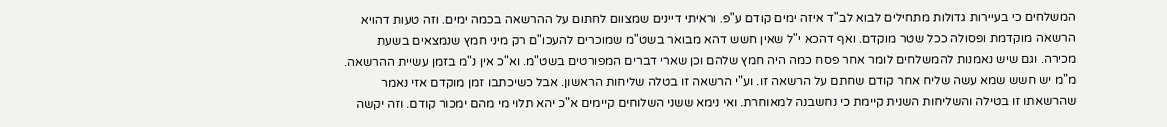המשלחים כי בעיירות גדולות מתחילים לבוא לב"ד איזה ימים קודם ע"פ. וראיתי דיינים שמצוום לחתום על ההרשאה בכמה ימים. וזה טעות דהויא הרשאה מוקדמת ופסולה ככל שטר מוקדם. ואף דהכא י"ל שאין חשש דהא מבואר בשט"מ שמוכרים להעכו"ם רק מיני חמץ שנמצאים בשעת מכירה. וגם שיש נאמנות להמשלחים לומר אחר פסח כמה היה חמץ שלהם וכן שארי דברים המפורטים בשט"מ. וא"כ אין נ"מ בזמן עשיית ההרשאה. מ"מ יש חשש שמא עשה שליח אחר קודם שחתם על הרשאה זו. וע"י הרשאה זו בטלה שליחות הראשון. אבל כשיכתבו זמן מוקדם אזי נאמר שהרשאתו זו בטילה והשליחות השנית קיימת כי נחשבנה למאוחרת. ואי נימא ששני השלוחים קיימים א"כ יהא תלוי מי מהם ימכור קודם. וזה יקשה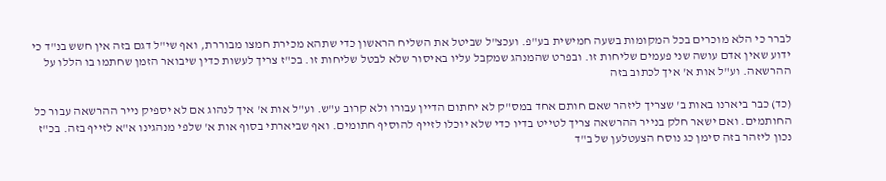לברר כי הלא מוכרים בכל המקומות בשעה חמישית בע"פ. ועכצ"ל שביטל את השליח הראשון כדי שתהא מכירת חמצו מבוררת, ואף שי"ל דגם בזה אין חשש בנ"ד כי ידוע שאין אדם עושה שני פעמים שליחות זו. ובפרט שהמנהג שמקבל עליו באיסור שלא לבטל שליחות זו. בכ"ז צריך לעשות כדין שיבואר הזמן שחתמו בו הללו על ההרשאה. וע"ל אות א' איך לכתוב בזה

(כד) כבר ביארנו באות ב' שצריך ליזהר שאם חותם אחד במס"ק לא יחתום הדיין עבורו ולא קרוב ע"ש. וע"ל אות א' איך לנהוג אם לא יספיק נייר ההרשאה עבור כל החותמים. ואם ישאר חלק בנייר ההרשאה צריך לטייט בדיו כדי שלא יוכלו לזייף להוסיף חתומים. ואף שביארתי בסוף אות א' שלפי מנהגינו א"א לזייף בזה. בכ"ז נכון ליזהר בזה סימן כג נוסח הצעטלען של ב"ד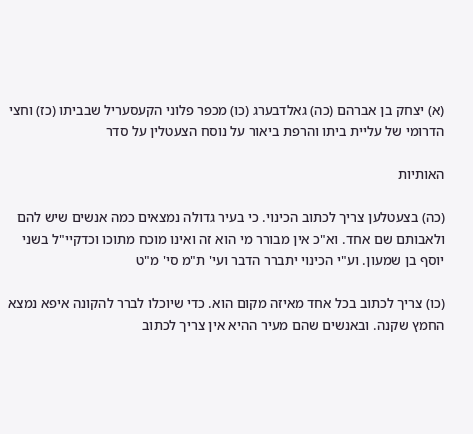(א) יצחק בן אברהם (כה) גאלדבערג (כו) מכפר פלוני הקעסעריל שבביתו (כז) וחצי הדרומי של עליית ביתו והרפת ביאור על נוסח הצעטלין על סדר

האותיות

(כה) בצעטלען צריך לכתוב הכינוי. כי בעיר גדולה נמצאים כמה אנשים שיש להם ולאבותם שם אחד. וא"כ אין מבורר מי הוא זה ואינו מוכח מתוכו וכדקיי"ל בשני יוסף בן שמעון. וע"י הכינוי יתברר הדבר ועי' ת"מ סי' מ"ט

(כו) צריך לכתוב בכל אחד מאיזה מקום הוא. כדי שיוכלו לברר להקונה איפא נמצא החמץ שקנה. ובאנשים שהם מעיר ההיא אין צריך לכתוב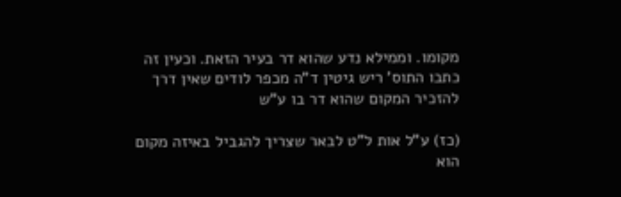מקומו. וממילא נדע שהוא דר בעיר הזאת. וכעין זה כתבו התוס' ריש גיטין ד"ה מכפר לודים שאין דרך להזכיר המקום שהוא דר בו ע"ש

(כז) ע"ל אות ל"ט לבאר שצריך להגביל באיזה מקום הוא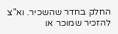החלק בחדר שהשכיר. וא"צ להזכיר שמוכר או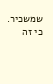שמשכיר. כי זה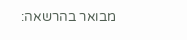מבואר בהרשאה: